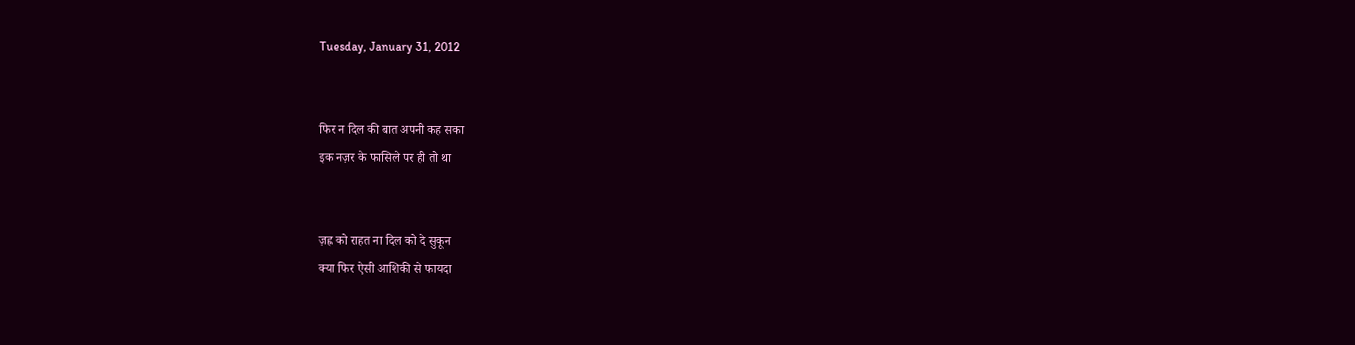Tuesday, January 31, 2012


फिर न दिल की बात अपनी कह सका
इक नज़र के फासिले पर ही तो था


ज़ह्न को राहत ना दिल को दे सुकून
क्या फिर ऐसी आशिकी से फायदा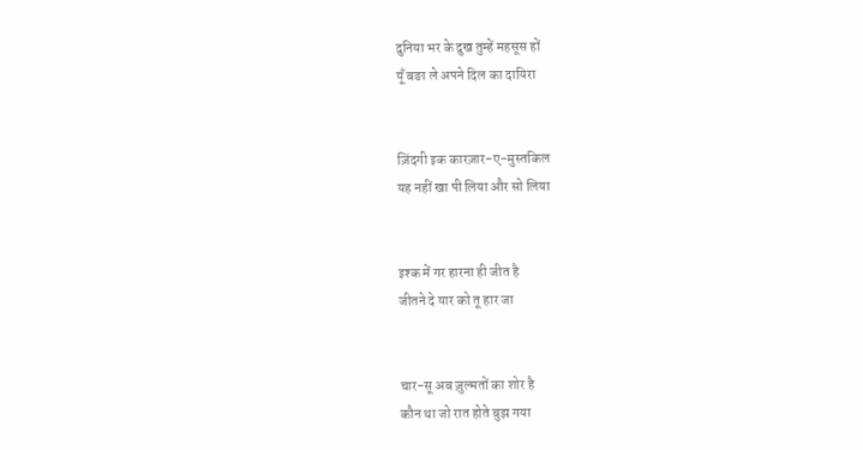दुनिया भर के दुख तुम्हें महसूस हों
यूँ बङा ले अपने दिल का दायिरा


ज़िंदगी इक कारज़ार-ए-मुस्तकिल
यह नहीं खा पी लिया और सो लिया


इश्क में गर हारना ही जीत है
जीतने दे यार को तू हार जा


चार-सू अब ज़ुल्मतों का शोर है
कौन था जो रात होते बुझ गया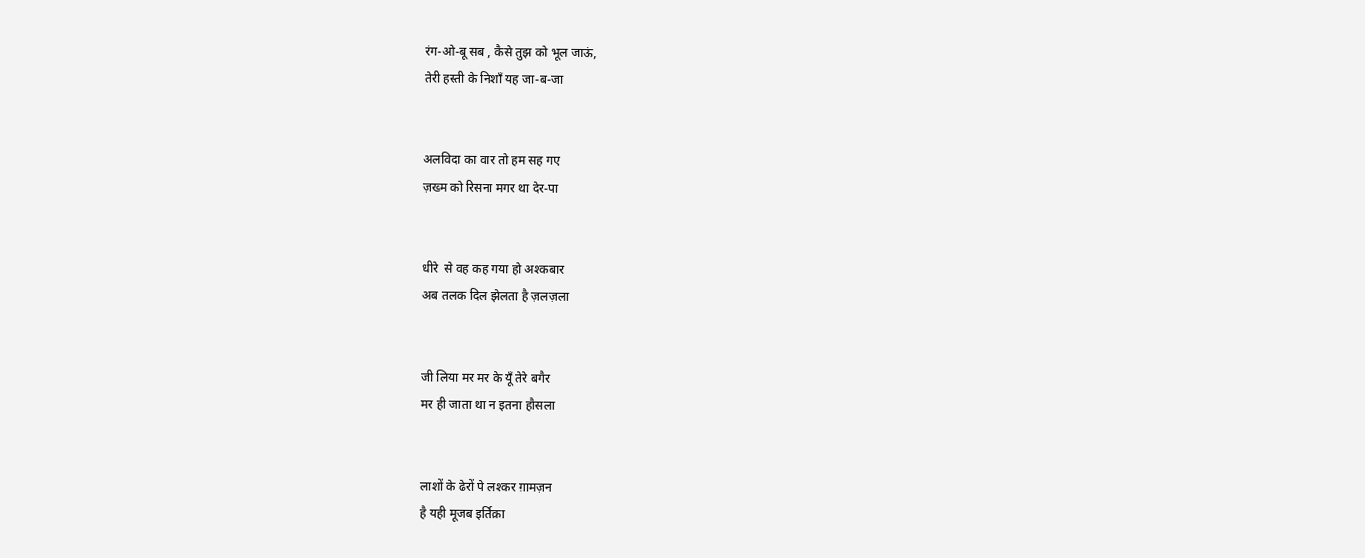रंग-ओ-बू सब , कैसे तुझ को भूल जाऊं,
तेरी हस्ती के निशाँ यह जा-ब-जा


अलविदा का वार तो हम सह गए
ज़ख्म को रिसना मगर था देर-पा


धीरे  से वह कह गया हो अश्कबार
अब तलक दिल झेलता है ज़लज़ला


जी लिया मर मर के यूँ तेरे बगैर
मर ही जाता था न इतना हौसला


लाशों के ढेरों पे लश्कर ग़ामज़न
है यही मूजब इर्तिक़ा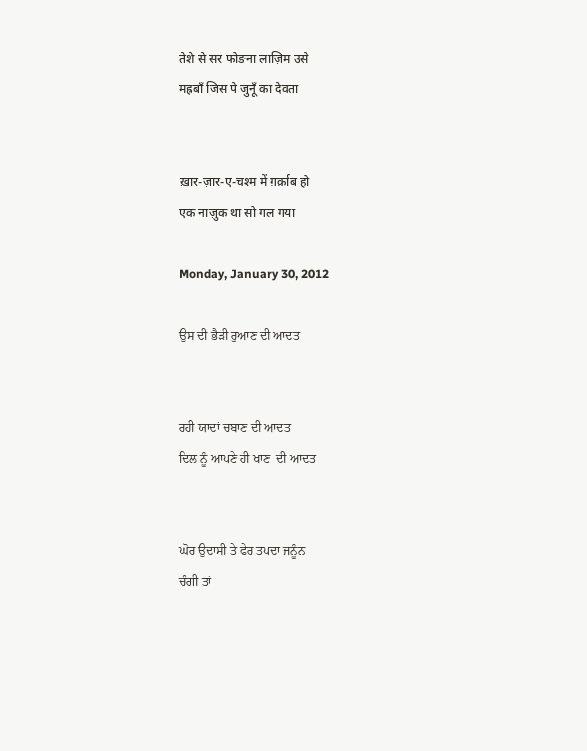तेशे से सर फोङना लाज़िम उसे
मह्रबाँ जिस पे जुनूँ का देवता


ख़ार-ज़ार-ए-चश्म में ग़र्क़ाब हो
एक नाज़ुक था सो गल गया

Monday, January 30, 2012

ਉਸ ਦੀ ਭੈੜੀ ਰੁਆਣ ਦੀ ਆਦਤ


ਰਹੀ ਯਾਦਾਂ ਚਬਾਣ ਦੀ ਆਦਤ
ਦਿਲ ਨੂੰ ਆਪਣੇ ਹੀ ਖਾਣ  ਦੀ ਆਦਤ


ਘੋਰ ਉਦਾਸੀ ਤੇ ਫੇਰ ਤਪਦਾ ਜਨੂੰਨ
ਚੰਗੀ ਤਾਂ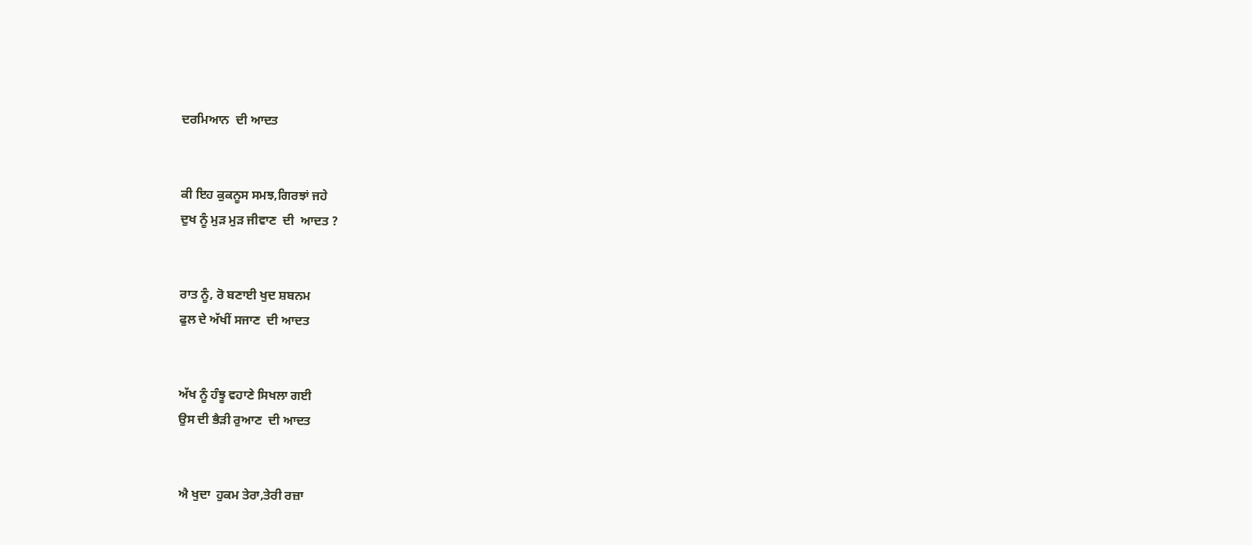ਦਰਮਿਆਨ  ਦੀ ਆਦਤ


ਕੀ ਇਹ ਕੁਕਨੂਸ ਸਮਝ,ਗਿਰਝਾਂ ਜਹੇ
ਦੁਖ ਨੂੰ ਮੁੜ ਮੁੜ ਜੀਵਾਣ  ਦੀ  ਆਦਤ ?


ਰਾਤ ਨੂੰ, ਰੋ ਬਣਾਈ ਖੁਦ ਸ਼ਬਨਮ
ਫੁਲ ਦੇ ਅੱਖੀਂ ਸਜਾਣ  ਦੀ ਆਦਤ


ਅੱਖ ਨੂੰ ਹੰਝੂ ਵਹਾਣੇ ਸਿਖਲਾ ਗਈ
ਉਸ ਦੀ ਭੈੜੀ ਰੁਆਣ  ਦੀ ਆਦਤ


ਐ ਖੁਦਾ  ਹੁਕਮ ਤੇਰਾ,ਤੇਰੀ ਰਜ਼ਾ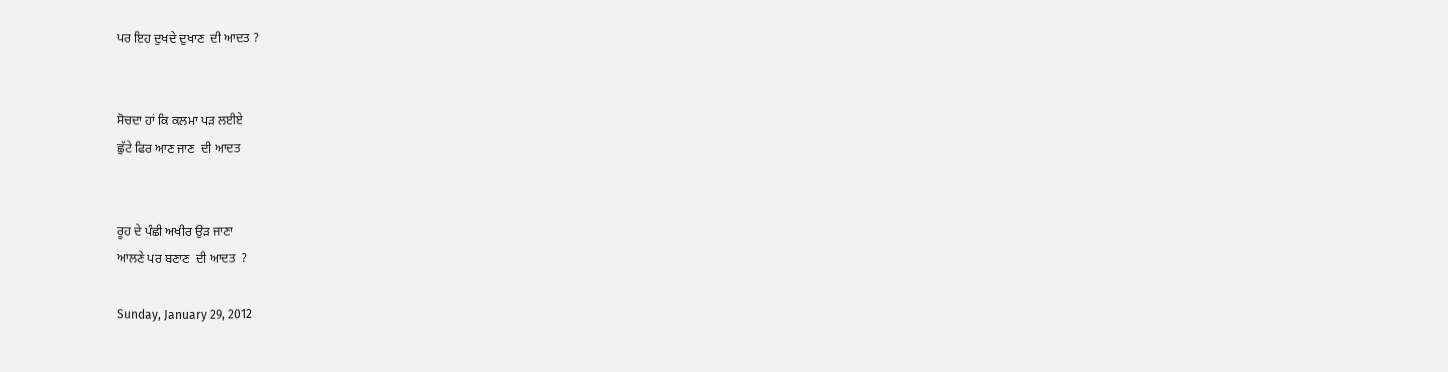ਪਰ ਇਹ ਦੁਖਦੇ ਦੁਖਾਣ  ਦੀ ਆਦਤ ?


ਸੋਚਦਾ ਹਾਂ ਕਿ ਕਲਮਾ ਪੜ ਲਈਏ
ਛੁੱਟੇ ਫਿਰ ਆਣ ਜਾਣ  ਦੀ ਆਦਤ


ਰੂਹ ਦੇ ਪੰਛੀ ਅਖੀਰ ਉੜ ਜਾਣਾ
ਆਲਣੇ ਪਰ ਬਣਾਣ  ਦੀ ਆਦਤ  ?

Sunday, January 29, 2012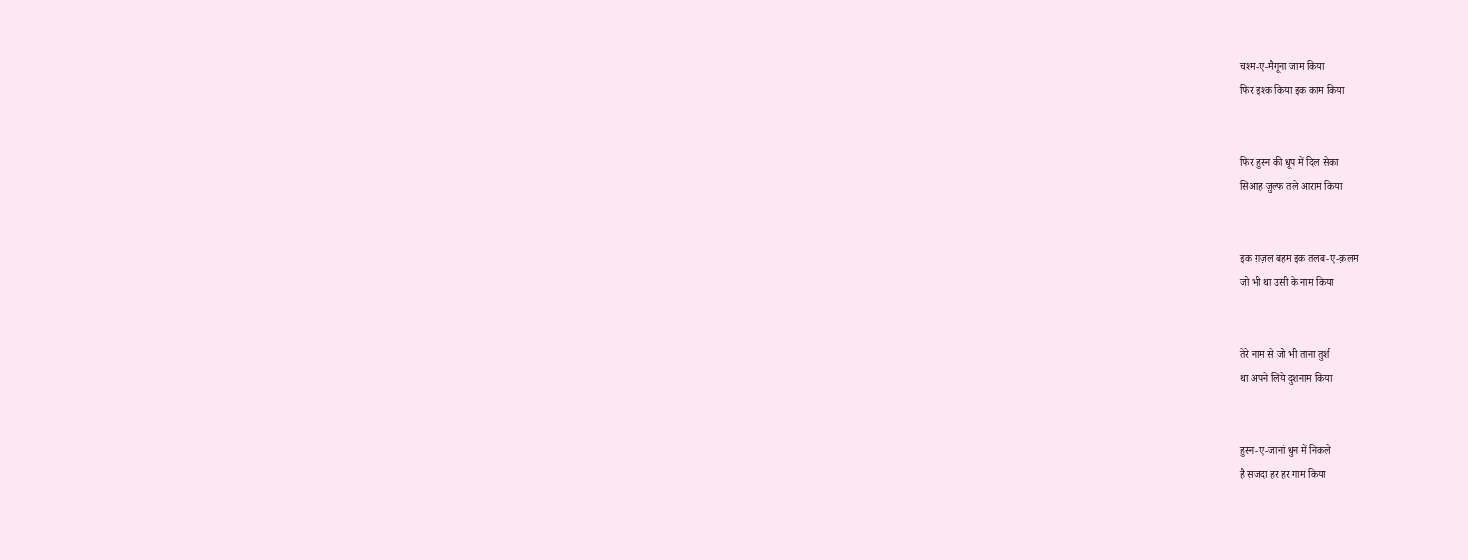चश्म-ए-मैगूना जाम किया
फिर इश्क किया इक काम किया


फिर हुस्न की धूप में दिल सेका
सिआह ज़ुल्फ तले आराम किया


इक ग़ज़ल बहम इक तलब-ए-क़लम
जो भी था उसी के नाम किया


तेरे नाम से जो भी ताना तुर्श
था अपने लिये दुशनाम किया


हुस्न-ए-जानां धुन में निकले
है सजदा हर हर गाम किया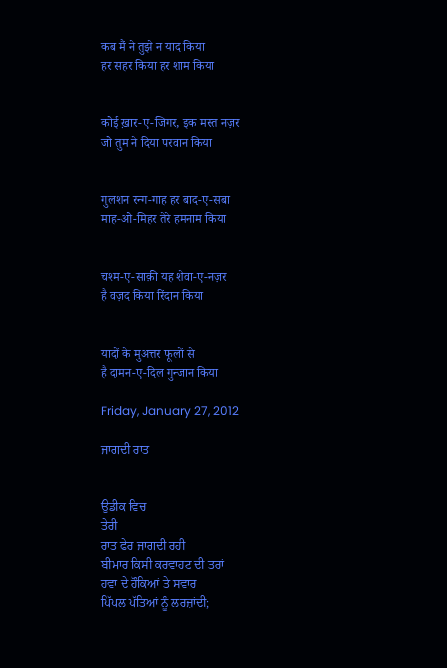कब मैं ने तुझे न याद किया
हर सहर किया हर शाम किया


कोई ख़ार-ए-जिगर, इक मस्त नज़र
जो तुम ने दिया परवान किया


गुलशन रन्ग-गाह हर बाद-ए-सबा
माह-ओ-मिहर तेरे हमनाम किया


चश्म-ए-साक़ी यह शेवा-ए-नज़र
है वज़द किया रिंदान किया


यादों के मुअत्तर फूलों से
है दामन-ए-दिल गुन्जान किया

Friday, January 27, 2012

ਜਾਗਦੀ ਰਾਤ


ਉਡੀਕ ਵਿਚ
ਤੇਰੀ
ਰਾਤ ਫੇਰ ਜਾਗਦੀ ਰਹੀ
ਬੀਮਾਰ ਕਿਸੀ ਕਰਵਾਹਟ ਦੀ ਤਰਾਂ
ਹਵਾ ਦੇ ਹੌਕਿਆਂ ਤੇ ਸਵਾਰ
ਪਿੱਪਲ ਪੱਤਿਆਂ ਨੂੰ ਲਰਜ਼ਾਂਦੀ;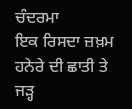ਚੰਦਰਮਾ
ਇਕ ਰਿਸਦਾ ਜ਼ਖ਼ਮ
ਹਨੇਰੇ ਦੀ ਛਾਤੀ ਤੇ
ਜੜ੍ਹ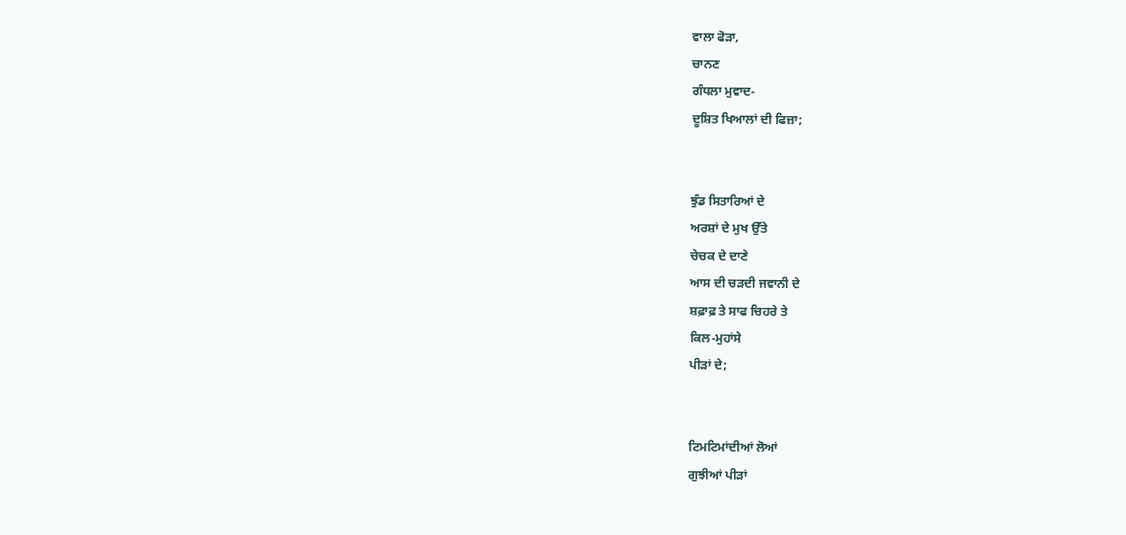ਵਾਲਾ ਫੋੜਾ,
ਚਾਨਣ
ਗੰਧਲਾ ਮੁਵਾਦ-
ਦੂਸ਼ਿਤ ਖਿਆਲਾਂ ਦੀ ਫਿਜ਼ਾ;


ਝੁੰਡ ਸਿਤਾਰਿਆਂ ਦੇ
ਅਰਸ਼ਾਂ ਦੇ ਮੁਖ ਉੱਤੇ
ਚੇਚਕ ਦੇ ਦਾਣੇ
ਆਸ ਦੀ ਚੜਦੀ ਜਵਾਨੀ ਦੇ
ਸ਼ਫ਼ਾਫ਼ ਤੇ ਸਾਫ ਚਿਹਰੇ ਤੇ
ਕਿਲ-ਮੁਹਾਂਸੇ
ਪੀੜਾਂ ਦੇ;


ਟਿਮਟਿਮਾਂਦੀਆਂ ਲੋਆਂ
ਗੁਝੀਆਂ ਪੀੜਾਂ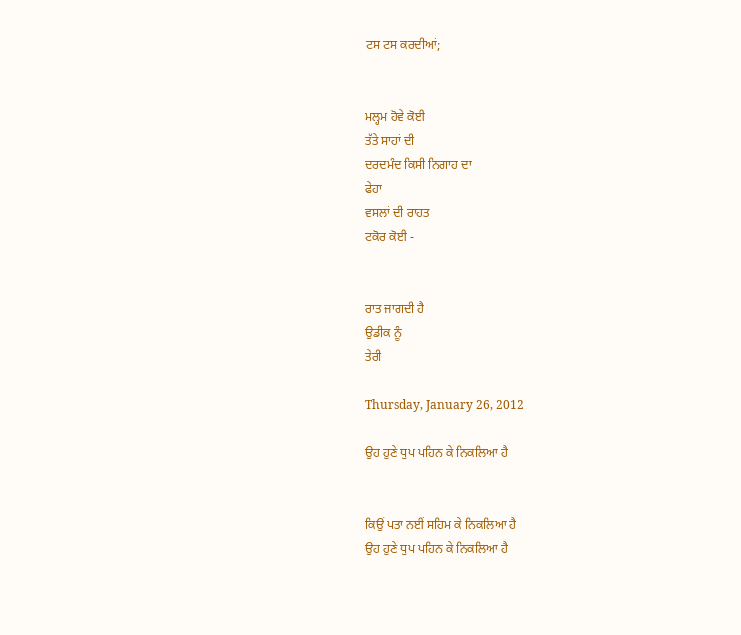ਟਸ ਟਸ ਕਰਦੀਆਂ;


ਮਲ੍ਹਮ ਹੋਵੇ ਕੋਈ
ਤੱਤੇ ਸਾਹਾਂ ਦੀ
ਦਰਦਮੰਦ ਕਿਸੀ ਨਿਗਾਹ ਦਾ
ਫੇਹਾ
ਵਸਲਾਂ ਦੀ ਰਾਹਤ
ਟਕੋਰ ਕੋਈ -


ਰਾਤ ਜਾਗਦੀ ਹੈ
ਉਡੀਕ ਨੂੰ
ਤੇਰੀ

Thursday, January 26, 2012

ਉਹ ਹੁਣੇ ਧੁਪ ਪਹਿਨ ਕੇ ਨਿਕਲਿਆ ਹੈ


ਕਿਉਂ ਪਤਾ ਨਈਂ ਸਹਿਮ ਕੇ ਨਿਕਲਿਆ ਹੈ
ਉਹ ਹੁਣੇ ਧੁਪ ਪਹਿਨ ਕੇ ਨਿਕਲਿਆ ਹੈ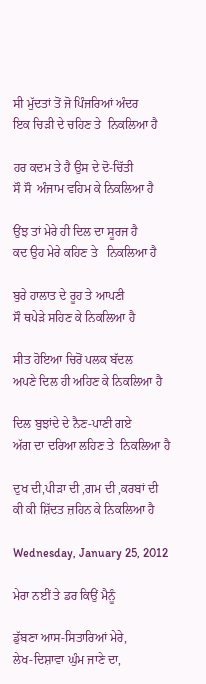ਸੀ ਮੁੱਦਤਾਂ ਤੋਂ ਜੋ ਪਿੰਜਰਿਆਂ ਅੰਦਰ
ਇਕ ਚਿੜੀ ਦੇ ਚਹਿਣ ਤੇ  ਨਿਕਲਿਆ ਹੈ

ਹਰ ਕਦਮ ਤੇ ਹੈ ਉਸ ਦੇ ਦੋ-ਚਿੱਤੀ
ਸੌ ਸੌ  ਅੰਜਾਮ ਵਹਿਮ ਕੇ ਨਿਕਲਿਆ ਹੈ

ਉਂਝ ਤਾਂ ਮੇਰੇ ਹੀ ਦਿਲ ਦਾ ਸੂਰਜ ਹੈ
ਕਦ ਉਹ ਮੇਰੇ ਕਹਿਣ ਤੇ   ਨਿਕਲਿਆ ਹੈ

ਬੁਰੇ ਹਾਲਾਤ ਦੇ ਰੂਹ ਤੇ ਆਪਣੀ
ਸੌ ਥਪੇੜੇ ਸਹਿਣ ਕੇ ਨਿਕਲਿਆ ਹੈ

ਸੀਤ ਹੋਇਆ ਚਿਰੋਂ ਪਲਕ ਬੱਦਲ
ਅਪਣੇ ਦਿਲ ਹੀ ਅਹਿਣ ਕੇ ਨਿਕਲਿਆ ਹੈ

ਦਿਲ ਬੁਝਾਂਦੇ ਦੇ ਨੈਣ-ਪਾਣੀ ਗਏ
ਅੱਗ ਦਾ ਦਰਿਆ ਲਹਿਣ ਤੇ  ਨਿਕਲਿਆ ਹੈ

ਦੁਖ ਦੀ,ਪੀੜਾ ਦੀ ,ਗਮ ਦੀ ,ਕਰਬਾਂ ਦੀ
ਕੀ ਕੀ ਸ਼ਿੱਦਤ ਜ਼ਹਿਨ ਕੇ ਨਿਕਲਿਆ ਹੈ

Wednesday, January 25, 2012

ਮੇਰਾ ਨਈਂ ਤੇ ਡਰ ਕਿਉਂ ਮੈਨੂੰ

ਡੁੱਬਣਾ ਆਸ-ਸਿਤਾਰਿਆਂ ਮੇਰੇ,
ਲੇਖ-ਦਿਸ਼ਾਵਾ ਘੁੰਮ ਜਾਣੇ ਦਾ,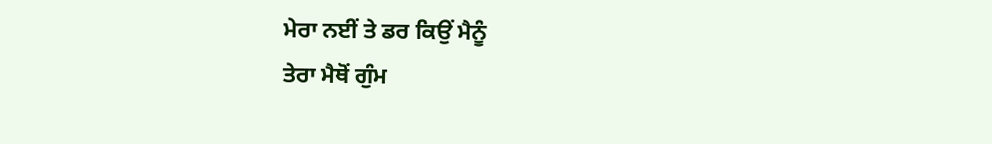ਮੇਰਾ ਨਈਂ ਤੇ ਡਰ ਕਿਉਂ ਮੈਨੂੰ
ਤੇਰਾ ਮੈਥੋਂ ਗੁੰਮ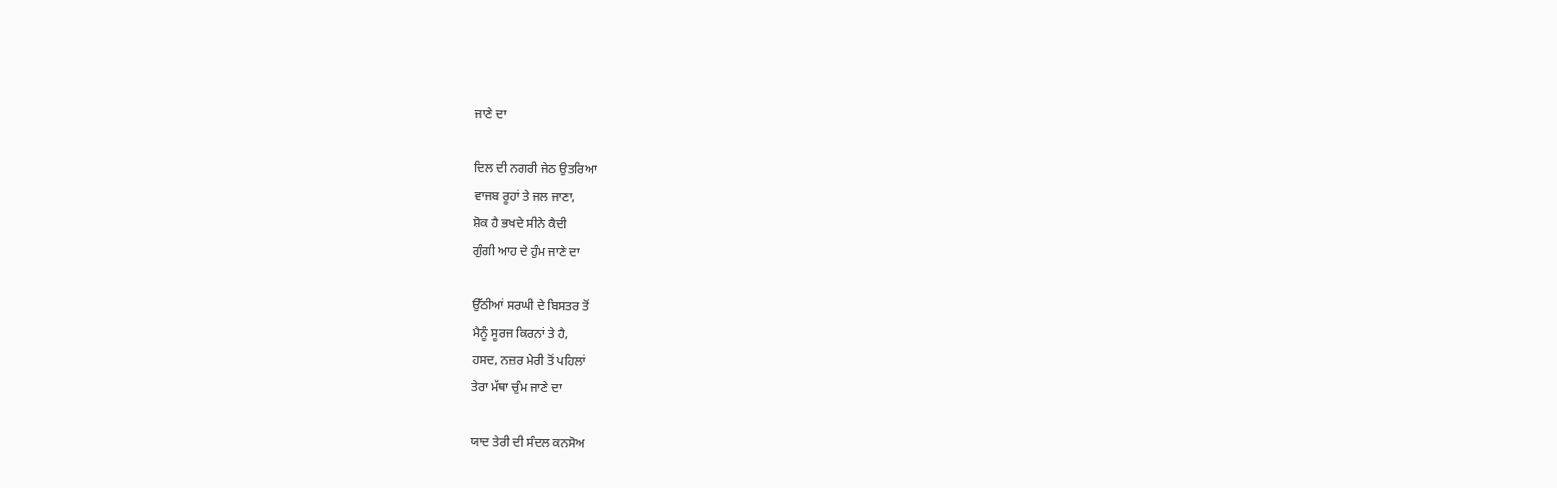ਜਾਣੇ ਦਾ

ਦਿਲ ਦੀ ਨਗਰੀ ਜੇਠ ਉਤਰਿਆ
ਵਾਜਬ ਰੂਹਾਂ ਤੇ ਜਲ ਜਾਣਾ,
ਸ਼ੋਕ ਹੈ ਭਖਦੇ ਸੀਨੇ ਕੈਦੀ
ਗੁੰਗੀ ਆਹ ਦੇ ਹੁੰਮ ਜਾਣੇ ਦਾ

ਉੱਠੀਆਂ ਸਰਘੀ ਦੇ ਬਿਸਤਰ ਤੋਂ
ਮੈਨੂੰ ਸੂਰਜ ਕਿਰਨਾਂ ਤੇ ਹੈ,
ਹਸਦ, ਨਜ਼ਰ ਮੇਰੀ ਤੋਂ ਪਹਿਲਾਂ
ਤੇਰਾ ਮੱਥਾ ਚੁੰਮ ਜਾਣੇ ਦਾ

ਯਾਦ ਤੇਰੀ ਦੀ ਸੰਦਲ ਕਨਸੋਅ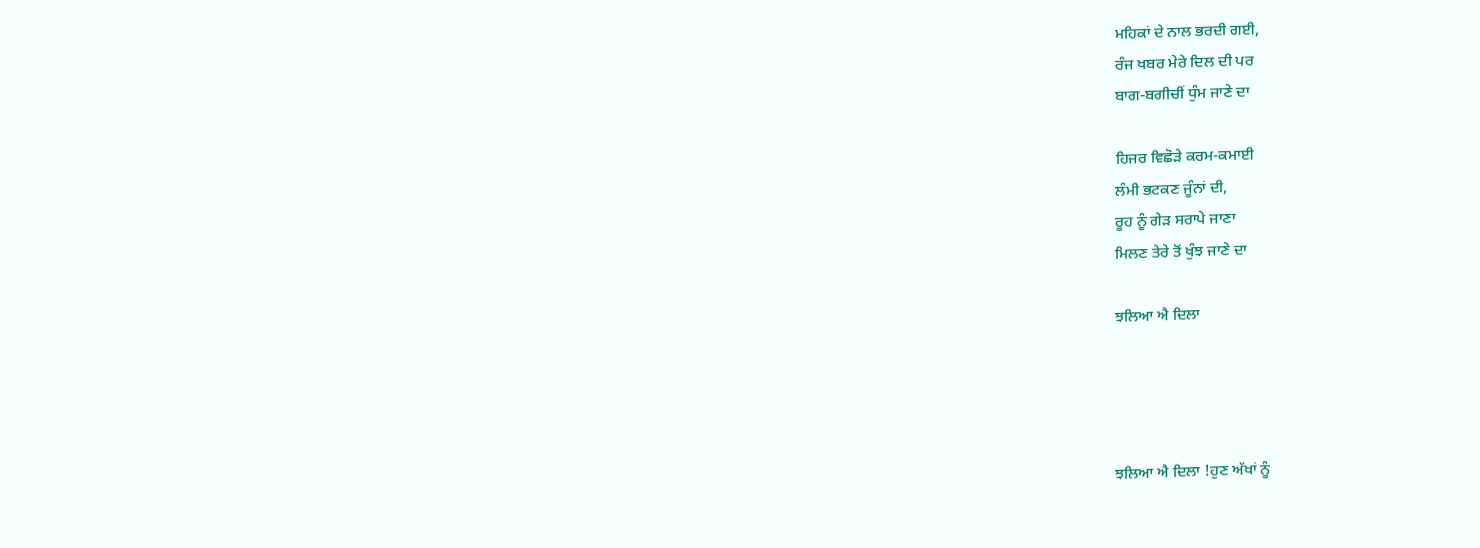ਮਹਿਕਾਂ ਦੇ ਨਾਲ ਭਰਦੀ ਗਈ,
ਰੰਜ ਖਬਰ ਮੇਰੇ ਦਿਲ ਦੀ ਪਰ
ਬਾਗ-ਬਗੀਚੀਂ ਧੁੰਮ ਜਾਣੇ ਦਾ

ਹਿਜਰ ਵਿਛੋੜੇ ਕਰਮ-ਕਮਾਈ
ਲੰਮੀ ਭਟਕਣ ਜੂੰਨਾਂ ਦੀ,
ਰੂਹ ਨੂੰ ਗੇੜ ਸਰਾਪੇ ਜਾਣਾ
ਮਿਲਣ ਤੇਰੇ ਤੋਂ ਖੁੰਝ ਜਾਣੇ ਦਾ

ਝਲਿਆ ਐ ਦਿਲਾ




ਝਲਿਆ ਐ ਦਿਲਾ !ਹੁਣ ਅੱਖਾਂ ਨੂੰ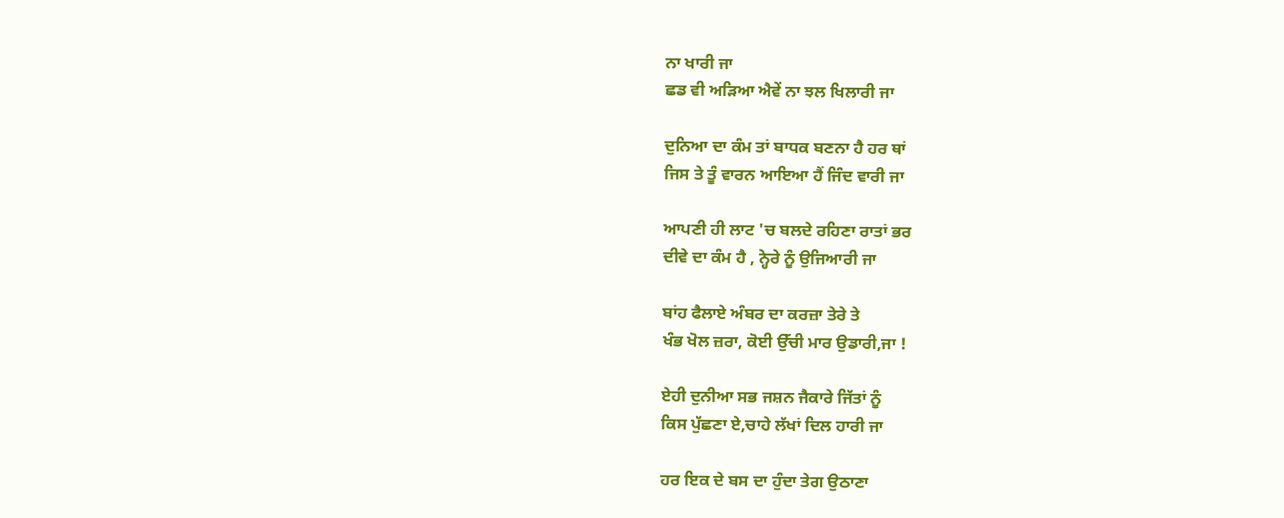ਨਾ ਖਾਰੀ ਜਾ
ਛਡ ਵੀ ਅੜਿਆ ਐਵੇਂ ਨਾ ਝਲ ਖਿਲਾਰੀ ਜਾ

ਦੁਨਿਆ ਦਾ ਕੰਮ ਤਾਂ ਬਾਧਕ ਬਣਨਾ ਹੈ ਹਰ ਥਾਂ
ਜਿਸ ਤੇ ਤੂੰ ਵਾਰਨ ਆਇਆ ਹੈਂ ਜਿੰਦ ਵਾਰੀ ਜਾ

ਆਪਣੀ ਹੀ ਲਾਟ 'ਚ ਬਲਦੇ ਰਹਿਣਾ ਰਾਤਾਂ ਭਰ
ਦੀਵੇ ਦਾ ਕੰਮ ਹੈ , ਨ੍ਹੇਰੇ ਨੂੰ ਉਜਿਆਰੀ ਜਾ

ਬਾਂਹ ਫੈਲਾਏ ਅੰਬਰ ਦਾ ਕਰਜ਼ਾ ਤੇਰੇ ਤੇ
ਖੰਭ ਖੋਲ ਜ਼ਰਾ, ਕੋਈ ਉੱਚੀ ਮਾਰ ਉਡਾਰੀ,ਜਾ !

ਏਹੀ ਦੁਨੀਆ ਸਭ ਜਸ਼ਨ ਜੈਕਾਰੇ ਜਿੱਤਾਂ ਨੂੰ
ਕਿਸ ਪੁੱਛਣਾ ਏ,ਚਾਹੇ ਲੱਖਾਂ ਦਿਲ ਹਾਰੀ ਜਾ

ਹਰ ਇਕ ਦੇ ਬਸ ਦਾ ਹੁੰਦਾ ਤੇਗ ਉਠਾਣਾ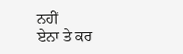ਨਹੀਂ
ਏਨਾ ਤੇ ਕਰ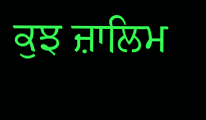ਕੁਝ ਜ਼ਾਲਿਮ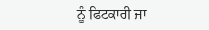ਨੂੰ ਫਿਟਕਾਰੀ ਜਾ